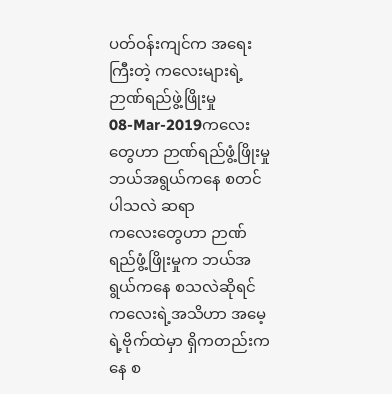ပတ်ဝန်းကျင်က အရေးကြီးတဲ့ ကလေးများရဲ့ ဉာဏ်ရည်ဖွဲ့ဖြိုးမှု
08-Mar-2019ကလေးတွေဟာ ဉာဏ်ရည်ဖွံ့ဖြိုးမှု ဘယ်အရွယ်ကနေ စတင်ပါသလဲ ဆရာ
ကလေးတွေဟာ ဉာဏ်ရည်ဖွံ့ဖြိုးမှုက ဘယ်အရွယ်ကနေ စသလဲဆိုရင် ကလေးရဲ့အသိဟာ အမေ့ရဲ့ဗိုက်ထဲမှာ ရှိကတည်းကနေ စ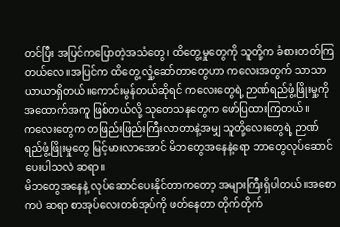တင်ပြီး အပြင်ကပြောတဲ့အသံတွေ၊ ထိတွေ့မှုတွေကို သူတို့က ခံစားတတ်ကြတယ်လေ။အပြင်က ထိတွေ့ လှုံ့ဆော်တာတွေဟာ ကလေးအတွက် သာသာယာယာရှိတယ်။ကောင်းမွန်တယ်ဆိုရင် ကလေးတွေရဲ့ ဉာဏ်ရည်ဖွံ့ဖြိုးမှု့ကို အထောက်အကူ ဖြစ်တယ်လို့ သုတေသနတွေက ဖော်ပြထားကြတယ်။
ကလေးတွေက တဖြည်းဖြည်းကြီးလာတာနဲ့အမျှ သူတို့လေးတွေရဲ့ ဉာဏ်ရည်ဖွံ့ဖြိုးမှုတွေ မြင့်မားလာအောင် မိဘတွေအနေနဲ့ရော ဘာတွေလုပ်ဆောင်ပေးပါသလဲ ဆရာ။
မိဘတွေအနေနဲ့ လုပ်ဆောင်ပေးနိုင်တာကတော့ အများကြီးရှိပါတယ်။အစောကပဲ ဆရာ စာအုပ်လေးတစ်အုပ်ကို ဖတ်နေတာ တိုက်တိုက်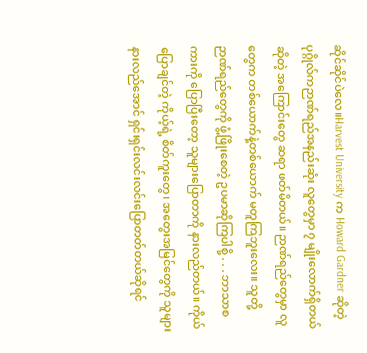ဆိုင်ဆိုင်ပဲလေ။Harvest University က Howard Gardner ဆိုတဲ့ပုဂ္ဂိုလ်ကဉာဏ်ရည်အနည်းဆုံး လူတွေမှာ ၇ မျိုးလောက်ရှိတယ်ဆိုတဲ့ အကြောင်းတွေ ဆရာ ဖတ်မိတယ်။ ဉာဏ်ရည်တွေမှာ လူတွေက တစ်ယောက်နဲ့တစ်ယောက် မတူကြဘူးလေး။ သူတို့ ဉာဏ်ရည်တွေကို ဖွံ့ဖြိုးစေတဲ့ ဥပမာဆိုကြပါစို့ . . . ဘာသာစကားကို ပြောပြီးတော့ သူများပြောတာကို နားလည်တယ်။ ကိုယ်ပြောချင်တဲ့ ကိုယ့်ရဲ့ စိတ်ကူးတွေ၊ အတွေးအမြင်တွေကို သူများနားလည်အောင် ရှင်းရှင်းလင်းလင်းပြောတတ်တယ်ဆိုရင်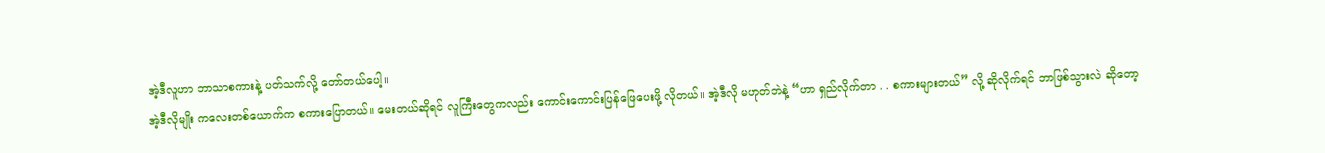အဲ့ဒီလူဟာ ဘာသာစကားနဲ့ ပတ်သက်လို့ တော်တယ်ပေါ့။
အဲ့ဒီလိုမျိုး ကလေးတစ်ယောက်က စကားပြောတယ်။ မေးတယ်ဆိုရင် လူကြီးတွေကလည်း ကောင်းကောင်းပြန်ဖြေပေးဖို့ လိုတယ်။ အဲ့ဒီလို မဟုတ်ဘဲနဲ့ “ဟာ ရှည်လိုက်တာ . . စကားများတယ်” လို့ ဆိုလိုက်ရင် ဘာဖြစ်သွားလဲ ဆိုတော့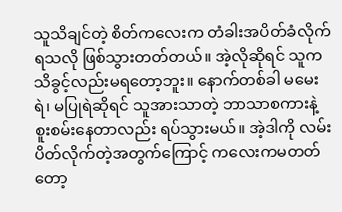သူသိချင်တဲ့ စိတ်ကလေးက တံခါးအပိတ်ခံလိုက်ရသလို ဖြစ်သွားတတ်တယ်။ အဲ့လိုဆိုရင် သူက သိခွင့်လည်းမရတော့ဘူး။ နောက်တစ်ခါ မမေးရဲ၊ မပြုရဲဆိုရင် သူအားသာတဲ့ ဘာသာစကားနဲ့ စူးစမ်းနေတာလည်း ရပ်သွားမယ်။ အဲ့ဒါကို လမ်းပိတ်လိုက်တဲ့အတွက်ကြောင့် ကလေးကမတတ်တော့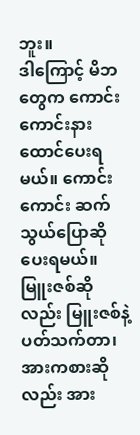ဘူး။
ဒါကြောင့် မိဘတွေက ကောင်းကောင်းနားထောင်ပေးရမယ်။ ကောင်းကောင်း ဆက်သွယ်ပြောဆိုပေးရမယ်။ မြူးဇစ်ဆိုလည်း မြူးဇစ်နဲ့ ပတ်သက်တာ၊ အားကစားဆိုလည်း အား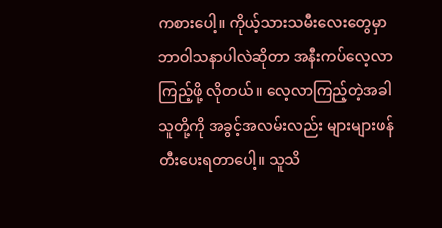ကစားပေါ့။ ကိုယ့်သားသမီးလေးတွေမှာ ဘာဝါသနာပါလဲဆိုတာ အနီးကပ်လေ့လာကြည့်ဖို့ လိုတယ်။ လေ့လာကြည့်တဲ့အခါ သူတို့ကို အခွင့်အလမ်းလည်း များများဖန်တီးပေးရတာပေါ့။ သူသိ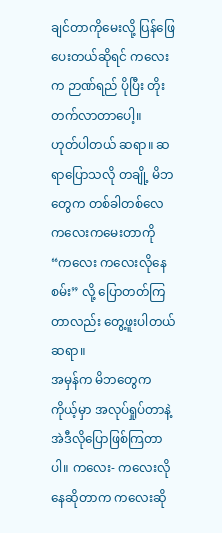ချင်တာကိုမေးလို့ ပြန်ဖြေပေးတယ်ဆိုရင် ကလေးက ဉာဏ်ရည် ပိုပြီး တိုးတက်လာတာပေါ့။
ဟုတ်ပါတယ် ဆရာ။ ဆရာပြောသလို တချို့ မိဘတွေက တစ်ခါတစ်လေ ကလေးကမေးတာကို “ကလေး ကလေးလိုနေစမ်း” လို့ ပြောတတ်ကြတာလည်း တွေ့ဖူးပါတယ် ဆရာ။
အမှန်က မိဘတွေက ကိုယ့်မှာ အလုပ်ရှုပ်တာနဲ့ အဲဒီလိုပြောဖြစ်ကြတာပါ။ ကလေး- ကလေးလိုနေဆိုတာက ကလေးဆို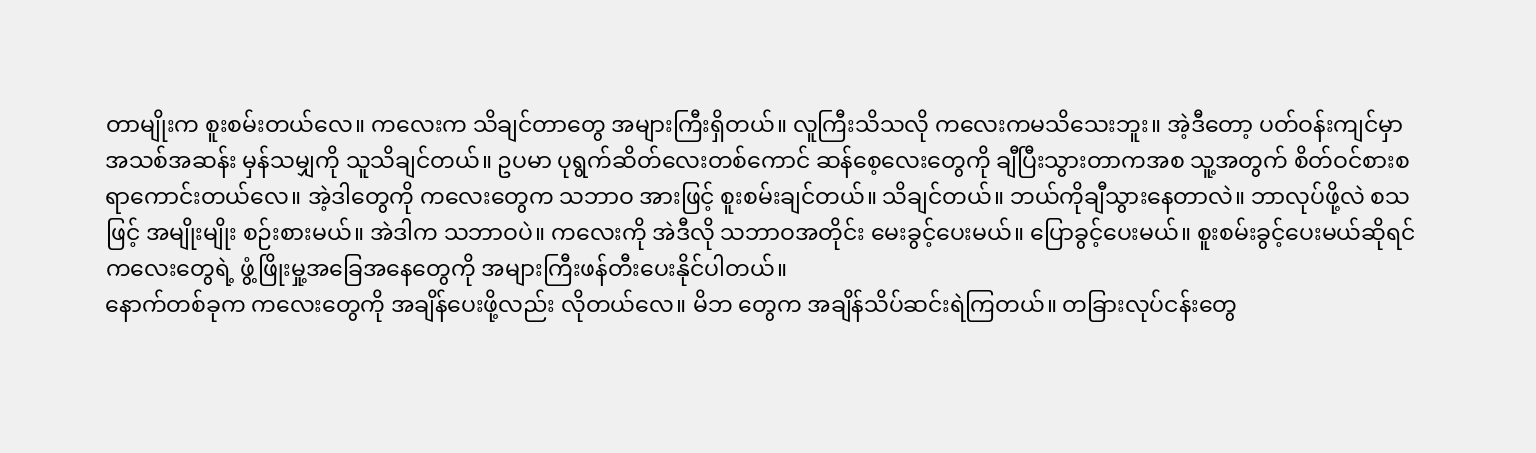တာမျိုးက စူးစမ်းတယ်လေ။ ကလေးက သိချင်တာတွေ အများကြီးရှိတယ်။ လူကြီးသိသလို ကလေးကမသိသေးဘူး။ အဲ့ဒီတော့ ပတ်ဝန်းကျင်မှာ အသစ်အဆန်း မှန်သမျှကို သူသိချင်တယ်။ ဥပမာ ပုရွက်ဆိတ်လေးတစ်ကောင် ဆန်စေ့လေးတွေကို ချီပြီးသွားတာကအစ သူ့အတွက် စိတ်ဝင်စားစရာကောင်းတယ်လေ။ အဲ့ဒါတွေကို ကလေးတွေက သဘာဝ အားဖြင့် စူးစမ်းချင်တယ်။ သိချင်တယ်။ ဘယ်ကိုချီသွားနေတာလဲ။ ဘာလုပ်ဖို့လဲ စသဖြင့် အမျိုးမျိုး စဉ်းစားမယ်။ အဲဒါက သဘာဝပဲ။ ကလေးကို အဲဒီလို သဘာဝအတိုင်း မေးခွင့်ပေးမယ်။ ပြောခွင့်ပေးမယ်။ စူးစမ်းခွင့်ပေးမယ်ဆိုရင် ကလေးတွေရဲ့ ဖွံ့ဖြိုးမှု့အခြေအနေတွေကို အများကြီးဖန်တီးပေးနိုင်ပါတယ်။
နောက်တစ်ခုက ကလေးတွေကို အချိန်ပေးဖို့လည်း လိုတယ်လေ။ မိဘ တွေက အချိန်သိပ်ဆင်းရဲကြတယ်။ တခြားလုပ်ငန်းတွေ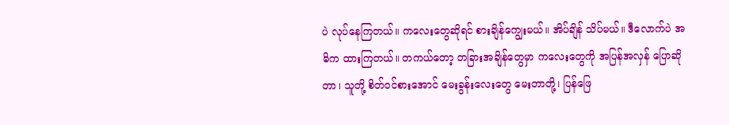ပဲ လုပ်နေကြတယ်။ ကလေးတွေဆိုရင် စားချိန်ကျွေးမယ်။ အိပ်ချိန် သိပ်မယ်။ ဒီလောက်ပဲ အဓိက ထားကြတယ်။ တကယ်တော့ တခြားအချိန်တွေမှာ ကလေးတွေကို အပြန်အလှန် ပြောဆိုတာ၊ သူတို့ စိတ်ဝင်စားအောင် မေးခွန်းလေးတွေ မေးတာတို့၊ ပြန်ဖြေ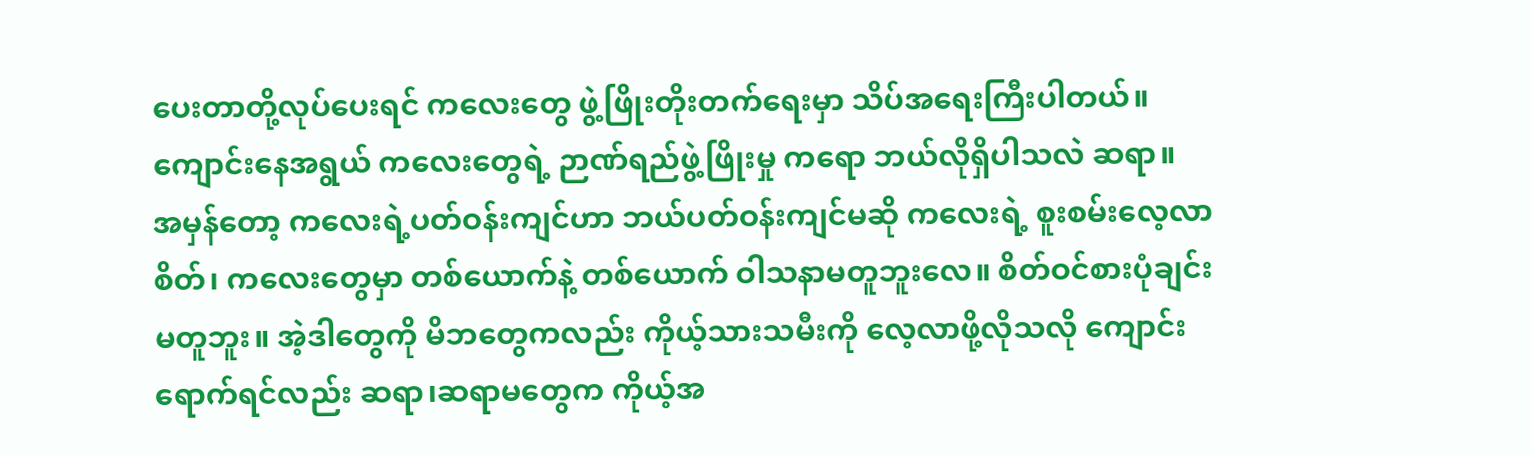ပေးတာတို့လုပ်ပေးရင် ကလေးတွေ ဖွဲ့ဖြိုးတိုးတက်ရေးမှာ သိပ်အရေးကြီးပါတယ်။
ကျောင်းနေအရွယ် ကလေးတွေရဲ့ ဉာဏ်ရည်ဖွဲ့ဖြိုးမှု ကရော ဘယ်လိုရှိပါသလဲ ဆရာ။
အမှန်တော့ ကလေးရဲ့ပတ်ဝန်းကျင်ဟာ ဘယ်ပတ်ဝန်းကျင်မဆို ကလေးရဲ့ စူးစမ်းလေ့လာစိတ်၊ ကလေးတွေမှာ တစ်ယောက်နဲ့ တစ်ယောက် ဝါသနာမတူဘူးလေ။ စိတ်ဝင်စားပုံချင်း မတူဘူး။ အဲ့ဒါတွေကို မိဘတွေကလည်း ကိုယ့်သားသမီးကို လေ့လာဖို့လိုသလို ကျောင်းရောက်ရင်လည်း ဆရာ၊ဆရာမတွေက ကိုယ့်အ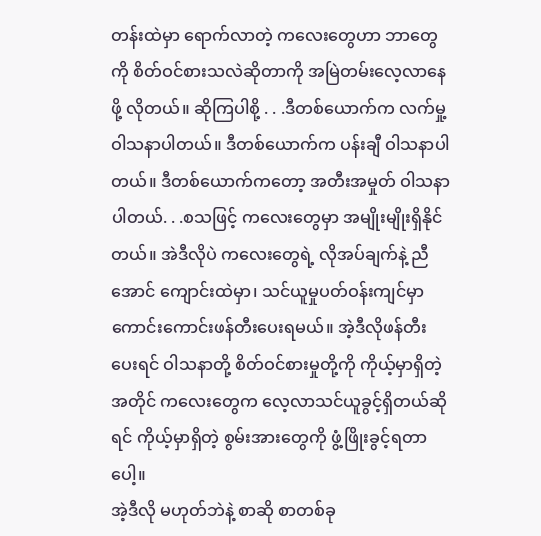တန်းထဲမှာ ရောက်လာတဲ့ ကလေးတွေဟာ ဘာတွေကို စိတ်ဝင်စားသလဲဆိုတာကို အမြဲတမ်းလေ့လာနေဖို့ လိုတယ်။ ဆိုကြပါစို့ . . .ဒီတစ်ယောက်က လက်မှု့ဝါသနာပါတယ်။ ဒီတစ်ယောက်က ပန်းချီ ဝါသနာပါတယ်။ ဒီတစ်ယောက်ကတော့ အတီးအမှုတ် ဝါသနာပါတယ်. . .စသဖြင့် ကလေးတွေမှာ အမျိုးမျိုးရှိနိုင်တယ်။ အဲဒီလိုပဲ ကလေးတွေရဲ့ လိုအပ်ချက်နဲ့ ညီအောင် ကျောင်းထဲမှာ၊ သင်ယူမှုပတ်ဝန်းကျင်မှာ ကောင်းကောင်းဖန်တီးပေးရမယ်။ အဲ့ဒီလိုဖန်တီးပေးရင် ဝါသနာတို့ စိတ်ဝင်စားမှုတို့ကို ကိုယ့်မှာရှိတဲ့အတိုင် ကလေးတွေက လေ့လာသင်ယူခွင့်ရှိတယ်ဆိုရင် ကိုယ့်မှာရှိတဲ့ စွမ်းအားတွေကို ဖွံ့ဖြိုးခွင့်ရတာပေါ့။
အဲ့ဒီလို မဟုတ်ဘဲနဲ့ စာဆို စာတစ်ခု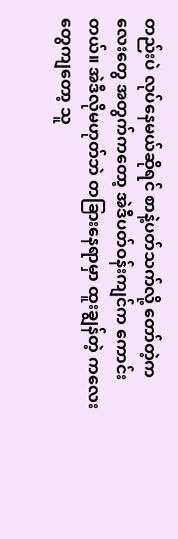တည်းပဲ လုပ်နေမယ်ဆိုရင် စာနဲ့ပတ်သက်လို့ တော်တဲ့ကလေးတွေ အတွက်ကတော့ အဲဒီပတ်ဝန်းကျင်က ကောင်းတယ်။ အဲဒီလိုမဟုတ်ဘဲ တခြားနေရာမှာ ထူးချွန်တဲ့ ကလေးတွေကျတော့ သူ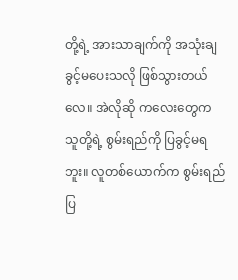တို့ရဲ့ အားသာချက်ကို အသုံးချခွင့်မပေးသလို ဖြစ်သွားတယ်လေ။ အဲလိုဆို ကလေးတွေက သူတို့ရဲ့ စွမ်းရည်ကို ပြခွင့်မရဘူး။ လူတစ်ယောက်က စွမ်းရည်ပြ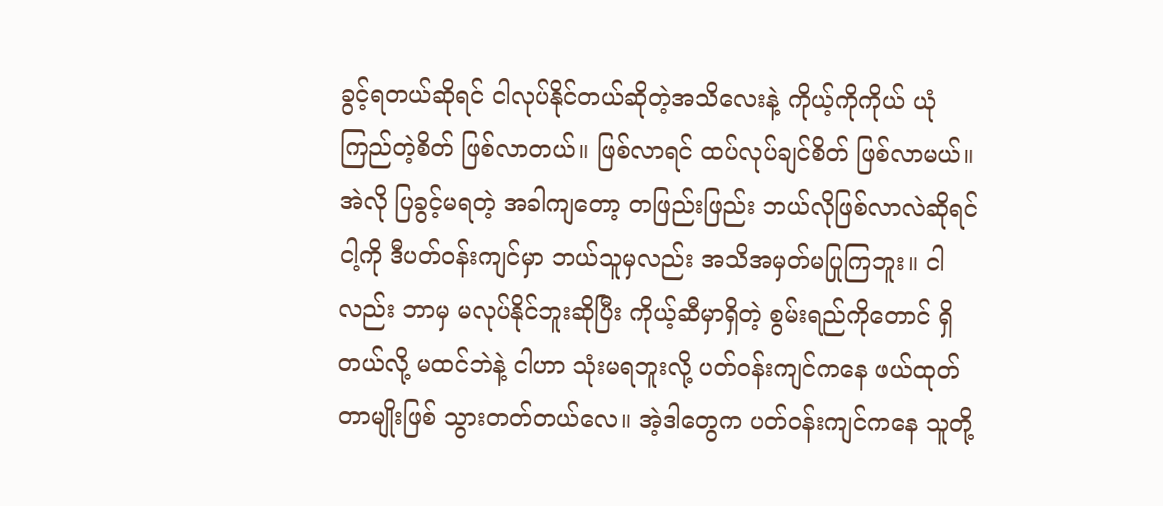ခွင့်ရတယ်ဆိုရင် ငါလုပ်နိုင်တယ်ဆိုတဲ့အသိလေးနဲ့ ကိုယ့်ကိုကိုယ် ယုံကြည်တဲ့စိတ် ဖြစ်လာတယ်။ ဖြစ်လာရင် ထပ်လုပ်ချင်စိတ် ဖြစ်လာမယ်။ အဲလို ပြခွင့်မရတဲ့ အခါကျတော့ တဖြည်းဖြည်း ဘယ်လိုဖြစ်လာလဲဆိုရင် ငါ့ကို ဒီပတ်ဝန်းကျင်မှာ ဘယ်သူမှလည်း အသိအမှတ်မပြုကြဘူး။ ငါလည်း ဘာမှ မလုပ်နိုင်ဘူးဆိုပြီး ကိုယ့်ဆီမှာရှိတဲ့ စွမ်းရည်ကိုတောင် ရှိတယ်လို့ မထင်ဘဲနဲ့ ငါဟာ သုံးမရဘူးလို့ ပတ်ဝန်းကျင်ကနေ ဖယ်ထုတ်တာမျိုးဖြစ် သွားတတ်တယ်လေ။ အဲ့ဒါတွေက ပတ်ဝန်းကျင်ကနေ သူတို့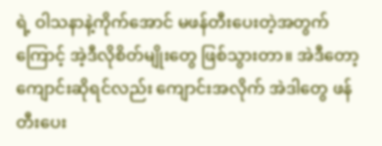ရဲ့ ဝါသနာနဲ့ကိုက်အောင် မဖန်တီးပေးတဲ့အတွက်ကြောင့် အဲ့ဒီလိုစိတ်မျိုးတွေ ဖြစ်သွားတာ။ အဲဒီတော့ ကျောင်းဆိုရင်လည်း ကျောင်းအလိုက် အဲဒါတွေ ဖန်တီးပေး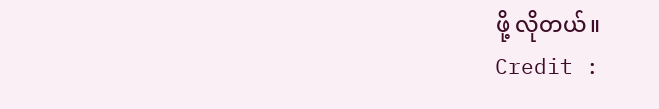ဖို့ လိုတယ်။
Credit :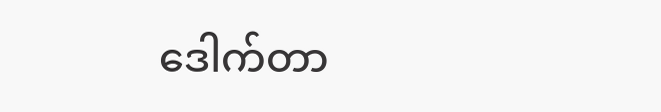ဒေါက်တာ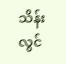သိန်းလွင်